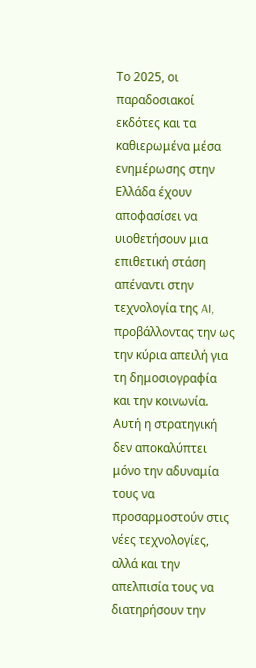Το 2025, οι παραδοσιακοί εκδότες και τα καθιερωμένα μέσα ενημέρωσης στην Ελλάδα έχουν αποφασίσει να υιοθετήσουν μια επιθετική στάση απέναντι στην τεχνολογία της AI, προβάλλοντας την ως την κύρια απειλή για τη δημοσιογραφία και την κοινωνία. Αυτή η στρατηγική δεν αποκαλύπτει μόνο την αδυναμία τους να προσαρμοστούν στις νέες τεχνολογίες, αλλά και την απελπισία τους να διατηρήσουν την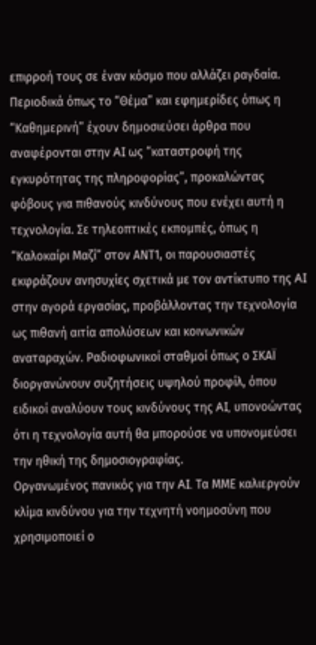επιρροή τους σε έναν κόσμο που αλλάζει ραγδαία.
Περιοδικά όπως το “Θέμα” και εφημερίδες όπως η “Καθημερινή” έχουν δημοσιεύσει άρθρα που αναφέρονται στην AI ως “καταστροφή της εγκυρότητας της πληροφορίας”, προκαλώντας φόβους για πιθανούς κινδύνους που ενέχει αυτή η τεχνολογία. Σε τηλεοπτικές εκπομπές, όπως η “Καλοκαίρι Μαζί” στον ΑΝΤ1, οι παρουσιαστές εκφράζουν ανησυχίες σχετικά με τον αντίκτυπο της AI στην αγορά εργασίας, προβάλλοντας την τεχνολογία ως πιθανή αιτία απολύσεων και κοινωνικών αναταραχών. Ραδιοφωνικοί σταθμοί όπως ο ΣΚΑΪ διοργανώνουν συζητήσεις υψηλού προφίλ, όπου ειδικοί αναλύουν τους κινδύνους της AI, υπονοώντας ότι η τεχνολογία αυτή θα μπορούσε να υπονομεύσει την ηθική της δημοσιογραφίας.
Οργανωμένος πανικός για την AI. Τα ΜΜΕ καλιεργούν κλίμα κινδύνου για την τεχνητή νοημοσύνη που χρησιμοποιεί ο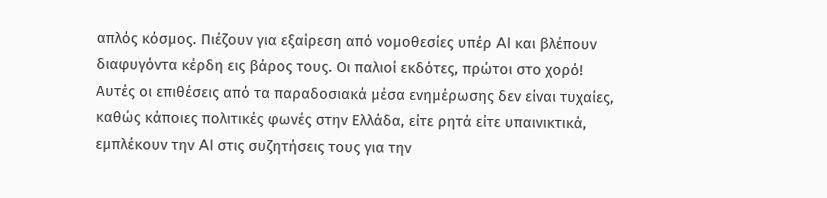απλός κόσμος. Πιέζουν για εξαίρεση από νομοθεσίες υπέρ AI και βλέπουν διαφυγόντα κέρδη εις βάρος τους. Οι παλιοί εκδότες, πρώτοι στο χορό!
Αυτές οι επιθέσεις από τα παραδοσιακά μέσα ενημέρωσης δεν είναι τυχαίες, καθώς κάποιες πολιτικές φωνές στην Ελλάδα, είτε ρητά είτε υπαινικτικά, εμπλέκουν την AI στις συζητήσεις τους για την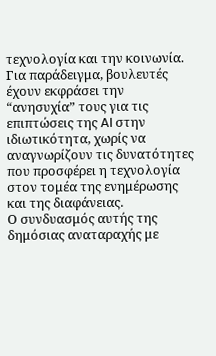τεχνολογία και την κοινωνία. Για παράδειγμα, βουλευτές έχουν εκφράσει την “ανησυχία” τους για τις επιπτώσεις της AI στην ιδιωτικότητα, χωρίς να αναγνωρίζουν τις δυνατότητες που προσφέρει η τεχνολογία στον τομέα της ενημέρωσης και της διαφάνειας.
Ο συνδυασμός αυτής της δημόσιας αναταραχής με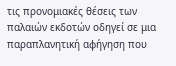τις προνομιακές θέσεις των παλαιών εκδοτών οδηγεί σε μια παραπλανητική αφήγηση που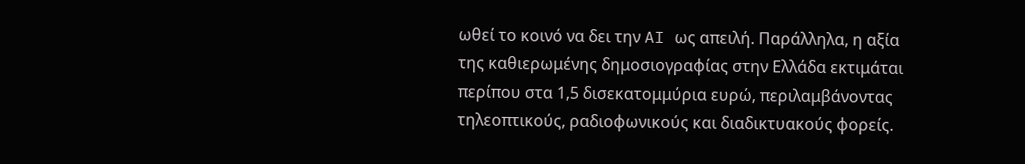ωθεί το κοινό να δει την AI ως απειλή. Παράλληλα, η αξία της καθιερωμένης δημοσιογραφίας στην Ελλάδα εκτιμάται περίπου στα 1,5 δισεκατομμύρια ευρώ, περιλαμβάνοντας τηλεοπτικούς, ραδιοφωνικούς και διαδικτυακούς φορείς.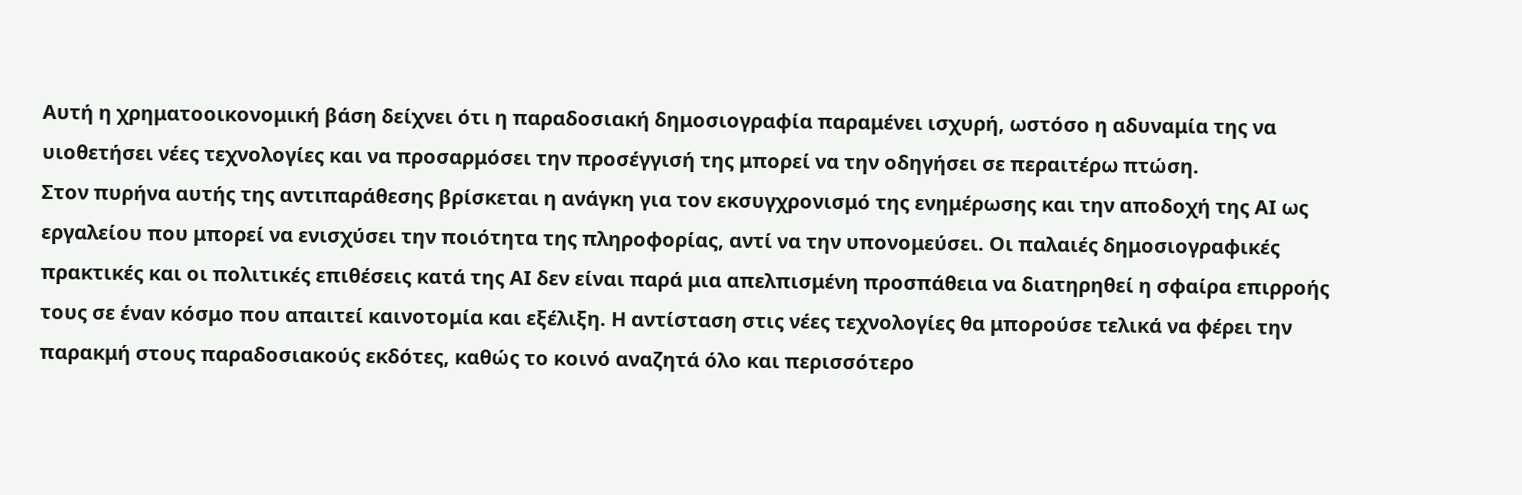Αυτή η χρηματοοικονομική βάση δείχνει ότι η παραδοσιακή δημοσιογραφία παραμένει ισχυρή, ωστόσο η αδυναμία της να υιοθετήσει νέες τεχνολογίες και να προσαρμόσει την προσέγγισή της μπορεί να την οδηγήσει σε περαιτέρω πτώση.
Στον πυρήνα αυτής της αντιπαράθεσης βρίσκεται η ανάγκη για τον εκσυγχρονισμό της ενημέρωσης και την αποδοχή της AI ως εργαλείου που μπορεί να ενισχύσει την ποιότητα της πληροφορίας, αντί να την υπονομεύσει. Οι παλαιές δημοσιογραφικές πρακτικές και οι πολιτικές επιθέσεις κατά της AI δεν είναι παρά μια απελπισμένη προσπάθεια να διατηρηθεί η σφαίρα επιρροής τους σε έναν κόσμο που απαιτεί καινοτομία και εξέλιξη. Η αντίσταση στις νέες τεχνολογίες θα μπορούσε τελικά να φέρει την παρακμή στους παραδοσιακούς εκδότες, καθώς το κοινό αναζητά όλο και περισσότερο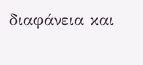διαφάνεια και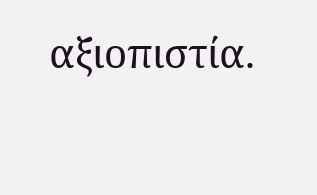αξιοπιστία.